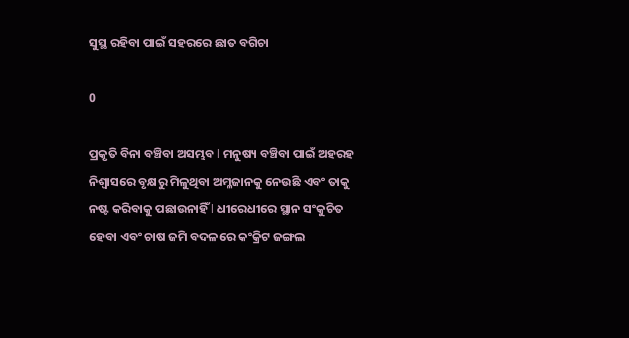ସୁସ୍ଥ ରହିବା ପାଇଁ ସହରରେ ଛାତ ବଗିଚା

0

ପ୍ରକୃତି ବିନା ବଞ୍ଚିବା ଅସମ୍ଭବ l ମନୁଷ୍ୟ ବଞ୍ଚିବା ପାଇଁ ଅହରହ ନିଶ୍ୱାସରେ ବୃକ୍ଷରୁ ମିଳୁଥିବା ଅମ୍ଳଜାନକୁ ନେଉଛି ଏବଂ ତାକୁ ନଷ୍ଟ କରିବାକୁ ପଛାଉନାହିଁ l ଧୀରେଧୀରେ ସ୍ଥାନ ସଂକୁଚିତ ହେବା ଏବଂ ଚାଷ ଜମି ବଦଳରେ କଂକ୍ରିଟ ଜଙ୍ଗଲ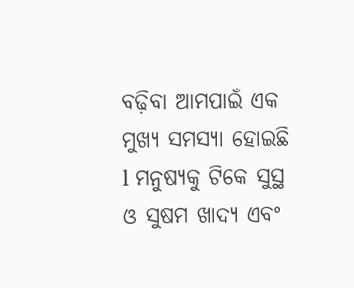ବଢ଼ିବା ଆମପାଇଁ ଏକ ମୁଖ୍ୟ ସମସ୍ୟା ହୋଇଛି l ମନୁଷ୍ୟକୁ ଟିକେ ସୁସ୍ଥ ଓ ସୁଷମ ଖାଦ୍ୟ ଏବଂ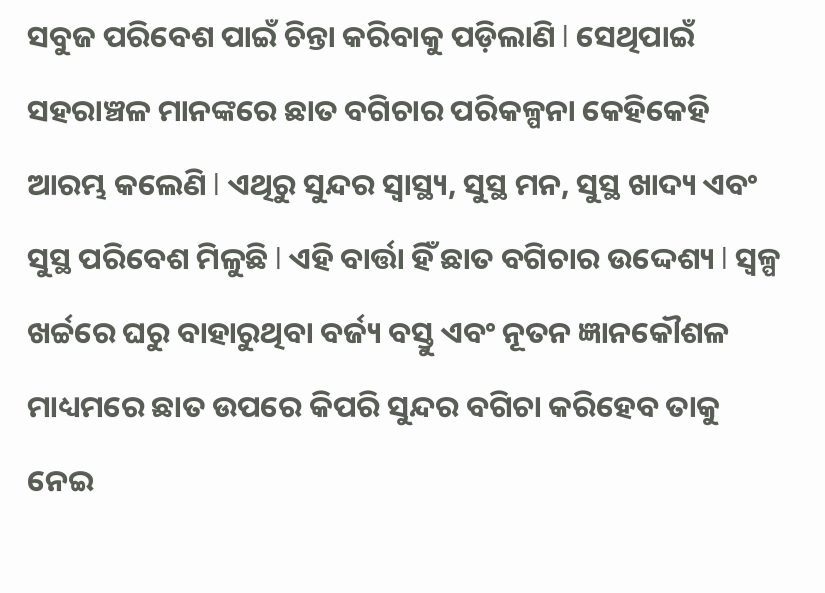ସବୁଜ ପରିବେଶ ପାଇଁ ଚିନ୍ତା କରିବାକୁ ପଡ଼ିଲାଣି l ସେଥିପାଇଁ ସହରାଞ୍ଚଳ ମାନଙ୍କରେ ଛାତ ବଗିଚାର ପରିକଳ୍ପନା କେହିକେହି ଆରମ୍ଭ କଲେଣି l ଏଥିରୁ ସୁନ୍ଦର ସ୍ୱାସ୍ଥ୍ୟ, ସୁସ୍ଥ ମନ, ସୁସ୍ଥ ଖାଦ୍ୟ ଏବଂ ସୁସ୍ଥ ପରିବେଶ ମିଳୁଛି l ଏହି ବାର୍ତ୍ତା ହିଁ ଛାତ ବଗିଚାର ଉଦ୍ଦେଶ୍ୟ l ସ୍ୱଳ୍ପ ଖର୍ଚ୍ଚରେ ଘରୁ ବାହାରୁଥିବା ବର୍ଜ୍ୟ ବସ୍ତୁ ଏବଂ ନୂତନ ଜ୍ଞାନକୌଶଳ ମାଧ୍ୟମରେ ଛାତ ଉପରେ କିପରି ସୁନ୍ଦର ବଗିଚା କରିହେବ ତାକୁ ନେଇ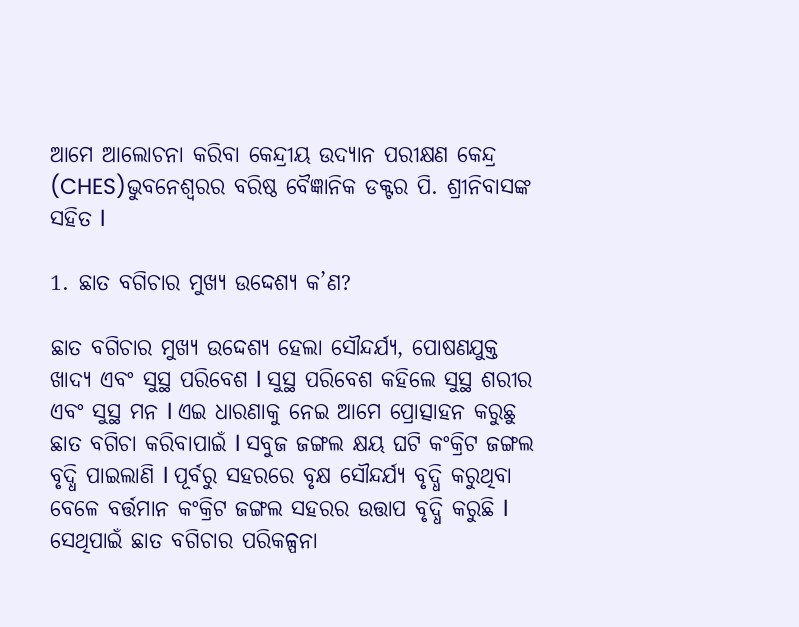ଆମେ ଆଲୋଚନା କରିବା କେନ୍ଦ୍ରୀୟ ଉଦ୍ୟାନ ପରୀକ୍ଷଣ କେନ୍ଦ୍ର (CHES)ଭୁବନେଶ୍ୱରର ବରିଷ୍ଠ ବୈଜ୍ଞାନିକ ଡକ୍ଟର ପି. ଶ୍ରୀନିବାସଙ୍କ ସହିତ l

1. ଛାତ ବଗିଚାର ମୁଖ୍ୟ ଉଦ୍ଦେଶ୍ୟ କ’ଣ?

ଛାତ ବଗିଚାର ମୁଖ୍ୟ ଉଦ୍ଦେଶ୍ୟ ହେଲା ସୌନ୍ଦର୍ଯ୍ୟ, ପୋଷଣଯୁକ୍ତ ଖାଦ୍ୟ ଏବଂ ସୁସ୍ଥ ପରିବେଶ l ସୁସ୍ଥ ପରିବେଶ କହିଲେ ସୁସ୍ଥ ଶରୀର ଏବଂ ସୁସ୍ଥ ମନ l ଏଇ ଧାରଣାକୁ ନେଇ ଆମେ ପ୍ରୋତ୍ସାହନ କରୁଛୁ ଛାତ ବଗିଚା କରିବାପାଇଁ l ସବୁଜ ଜଙ୍ଗଲ କ୍ଷୟ ଘଟି କଂକ୍ରିଟ ଜଙ୍ଗଲ ବୃଦ୍ଧି ପାଇଲାଣି l ପୂର୍ବରୁ ସହରରେ ବୃକ୍ଷ ସୌନ୍ଦର୍ଯ୍ୟ ବୃଦ୍ଧି କରୁଥିବା ବେଳେ ବର୍ତ୍ତମାନ କଂକ୍ରିଟ ଜଙ୍ଗଲ ସହରର ଉତ୍ତାପ ବୃଦ୍ଧି କରୁଛି l ସେଥିପାଇଁ ଛାତ ବଗିଚାର ପରିକଳ୍ପନା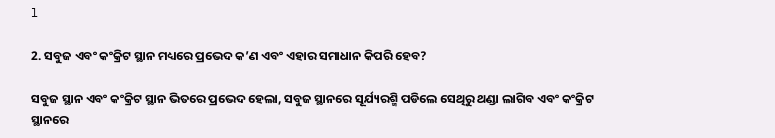l

2. ସବୁଜ ଏବଂ କଂକ୍ରିଟ ସ୍ଥାନ ମଧ୍ୟରେ ପ୍ରଭେଦ କ’ଣ ଏବଂ ଏହାର ସମାଧାନ କିପରି ହେବ?

ସବୁଜ ସ୍ଥାନ ଏବଂ କଂକ୍ରିଟ ସ୍ଥାନ ଭିତରେ ପ୍ରଭେଦ ହେଲା, ସବୁଜ ସ୍ଥାନରେ ସୂର୍ଯ୍ୟରଶ୍ମି ପଡିଲେ ସେଥିରୁ ଥଣ୍ଡା ଲାଗିବ ଏବଂ କଂକ୍ରିଟ ସ୍ଥାନରେ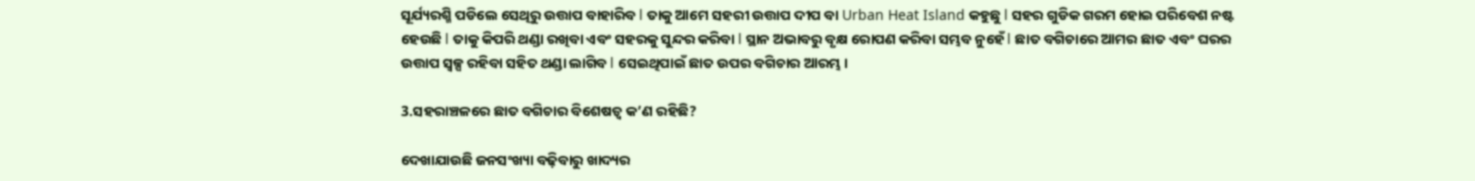ସୂର୍ଯ୍ୟରଶ୍ମି ପଡିଲେ ସେଥିରୁ ଉତ୍ତାପ ବାହାରିବ l ତାକୁ ଆମେ ସହରୀ ଉତ୍ତାପ ଦୀପ ବା Urban Heat Island କହୁଛୁ l ସହର ଗୁଡିକ ଗରମ ହୋଇ ପରିବେଶ ନଷ୍ଟ ହେଉଛି l ତାକୁ କିପରି ଥଣ୍ଡା ରଖିବା ଏବଂ ସହରକୁ ସୁନ୍ଦର କରିବା l ସ୍ଥାନ ଅଭାବରୁ ବୃକ୍ଷ ରୋପଣ କରିବା ସମ୍ଭବ ନୁହେଁ l ଛାତ ବଗିଚାରେ ଆମର ଛାତ ଏବଂ ଘରର ଉତ୍ତାପ ସ୍ୱଳ୍ପ ରହିବା ସହିତ ଥଣ୍ଡା ଲାଗିବ l ସେଇଥିପାଇଁ ଛାତ ଉପର ବଗିଚାର ଆରମ୍ଭ ।

3.ସହରାଞ୍ଚଳରେ ଛାତ ବଗିଚାର ବିଶେଷତ୍ୱ କ’ଣ ରହିଛି?

ଦେଖାଯାଉଛି ଜନସଂଖ୍ୟା ବଢ଼ିବାରୁ ଖାଦ୍ୟର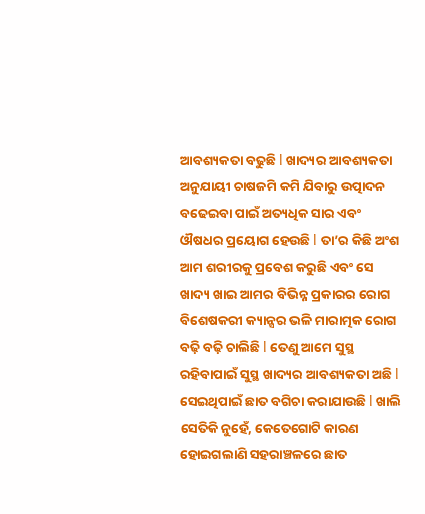ଆବଶ୍ୟକତା ବଢୁଛି l ଖାଦ୍ୟର ଆବଶ୍ୟକତା ଅନୁଯାୟୀ ଚାଷଜମି କମି ଯିବାରୁ ଉତ୍ପାଦନ ବଢେଇବା ପାଇଁ ଅତ୍ୟଧିକ ସାର ଏବଂ ଔଷଧର ପ୍ରୟୋଗ ହେଉଛି l ତା’ର କିଛି ଅଂଶ ଆମ ଶରୀରକୁ ପ୍ରବେଶ କରୁଛି ଏବଂ ସେ ଖାଦ୍ୟ ଖାଇ ଆମର ବିଭିନ୍ନ ପ୍ରକାରର ରୋଗ ବିଶେଷକରୀ କ୍ୟାନ୍ସର ଭଳି ମାରାତ୍ମକ ରୋଗ ବଢ଼ି ବଢ଼ି ଚାଲିଛି l ତେଣୁ ଆମେ ସୁସ୍ଥ ରହିବାପାଇଁ ସୁସ୍ଥ ଖାଦ୍ୟର ଆବଶ୍ୟକତା ଅଛି l ସେଇଥିପାଇଁ ଛାତ ବଗିଚା କରାଯାଉଛି l ଖାଲି ସେତିକି ନୁହେଁ, କେତେଗୋଟି କାରଣ ହୋଇଗଲାଣି ସହରାଞ୍ଚଳରେ ଛାତ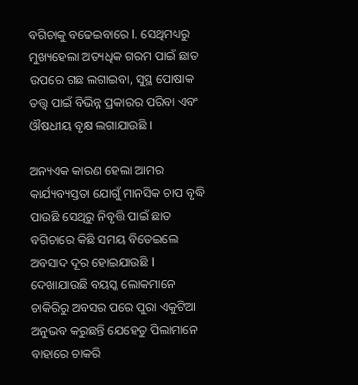ବଗିଚାକୁ ବଢେଇବାରେ l. ସେଥିମଧ୍ୟରୁ ମୁଖ୍ୟହେଲା ଅତ୍ୟଧିକ ଗରମ ପାଇଁ ଛାତ ଉପରେ ଗଛ ଲଗାଇବା, ସୁସ୍ଥ ପୋଷାକ ତତ୍ତ୍ୱ ପାଇଁ ବିଭିନ୍ନ ପ୍ରକାରର ପରିବା ଏବଂ ଔଷଧୀୟ ବୃକ୍ଷ ଲଗାଯାଉଛି ।

ଅନ୍ୟଏକ କାରଣ ହେଲା ଆମର କାର୍ଯ୍ୟବ୍ୟସ୍ତତା ଯୋଗୁଁ ମାନସିକ ଚାପ ବୃଦ୍ଧି ପାଉଛି ସେଥିରୁ ନିବୃତ୍ତି ପାଇଁ ଛାତ ବଗିଚାରେ କିଛି ସମୟ ବିତେଇଲେ ଅବସାଦ ଦୂର ହୋଇଯାଉଛି l ଦେଖାଯାଉଛି ବୟସ୍କ ଲୋକମାନେ ଚାକିରିରୁ ଅବସର ପରେ ପୁରା ଏକୁଟିଆ ଅନୁଭବ କରୁଛନ୍ତି ଯେହେତୁ ପିଲାମାନେ ବାହାରେ ଚାକରି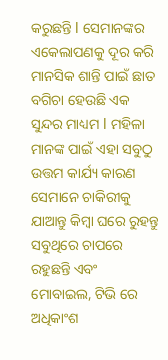କରୁଛନ୍ତି l ସେମାନଙ୍କର ଏକେଲାପଣକୁ ଦୂର କରି ମାନସିକ ଶାନ୍ତି ପାଇଁ ଛାତ ବଗିଚା ହେଉଛି ଏକ ସୁନ୍ଦର ମାଧ୍ୟମ l ମହିଳା ମାନଙ୍କ ପାଇଁ ଏହା ସବୁଠୁ ଉତ୍ତମ କାର୍ଯ୍ୟ କାରଣ ସେମାନେ ଚାକିରୀକୁ ଯାଆନ୍ତୁ କିମ୍ୱା ଘରେ ରୁହନ୍ତୁ ସବୁଥିରେ ଚାପରେ ରହୁଛନ୍ତି ଏବଂ ମୋବାଇଲ, ଟିଭି ରେ ଅଧିକାଂଶ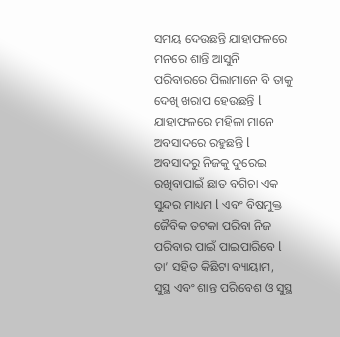ସମୟ ଦେଉଛନ୍ତି ଯାହାଫଳରେ ମନରେ ଶାନ୍ତି ଆସୁନି ପରିବାରରେ ପିଲାମାନେ ବି ତାକୁ ଦେଖି ଖରାପ ହେଉଛନ୍ତି l ଯାହାଫଳରେ ମହିଳା ମାନେ ଅବସାଦରେ ରହୁଛନ୍ତି l ଅବସାଦରୁ ନିଜକୁ ଦୁରେଇ ରଖିବାପାଇଁ ଛାତ ବଗିଚା ଏକ ସୁନ୍ଦର ମାଧ୍ୟମ l ଏବଂ ବିଷମୁକ୍ତ ଜୈବିକ ତଟକା ପରିବା ନିଜ ପରିବାର ପାଇଁ ପାଇପାରିବେ l ତା’ ସହିତ କିଛିଟା ବ୍ୟାୟାମ, ସୁସ୍ଥ ଏବଂ ଶାନ୍ତ ପରିବେଶ ଓ ସୁସ୍ଥ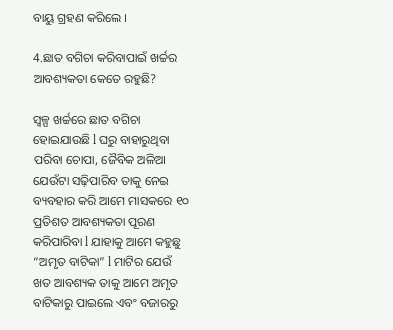ବାୟୁ ଗ୍ରହଣ କରିଲେ ।

4.ଛାତ ବଗିଚା କରିବାପାଇଁ ଖର୍ଚ୍ଚର ଆବଶ୍ୟକତା କେତେ ରହୁଛି?

ସ୍ୱଳ୍ପ ଖର୍ଚ୍ଚରେ ଛାତ ବଗିଚା ହୋଇଯାଉଛି l ଘରୁ ବାହାରୁଥିବା ପରିବା ଚୋପା, ଜୈବିକ ଅଳିଆ ଯେଉଁଟା ସଢ଼ିପାରିବ ତାକୁ ନେଇ ବ୍ୟବହାର କରି ଆମେ ମାସକରେ ୧୦ ପ୍ରତିଶତ ଆବଶ୍ୟକତା ପୂରଣ କରିପାରିବା l ଯାହାକୁ ଆମେ କହୁଛୁ “ଅମୃତ ବାଟିକା” l ମାଟିର ଯେଉଁ ଖତ ଆବଶ୍ୟକ ତାକୁ ଆମେ ଅମୃତ ବାଟିକାରୁ ପାଇଲେ ଏବଂ ବଜାରରୁ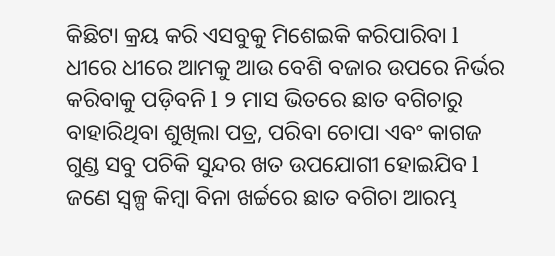କିଛିଟା କ୍ରୟ କରି ଏସବୁକୁ ମିଶେଇକି କରିପାରିବା l ଧୀରେ ଧୀରେ ଆମକୁ ଆଉ ବେଶି ବଜାର ଉପରେ ନିର୍ଭର କରିବାକୁ ପଡ଼ିବନି l ୨ ମାସ ଭିତରେ ଛାତ ବଗିଚାରୁ ବାହାରିଥିବା ଶୁଖିଲା ପତ୍ର, ପରିବା ଚୋପା ଏବଂ କାଗଜ ଗୁଣ୍ଡ ସବୁ ପଚିକି ସୁନ୍ଦର ଖତ ଉପଯୋଗୀ ହୋଇଯିବ l ଜଣେ ସ୍ୱଳ୍ପ କିମ୍ବା ବିନା ଖର୍ଚ୍ଚରେ ଛାତ ବଗିଚା ଆରମ୍ଭ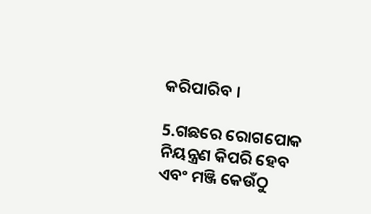କରିପାରିବ ।

5.ଗଛରେ ରୋଗପୋକ ନିୟନ୍ତ୍ରଣ କିପରି ହେବ ଏବଂ ମଞ୍ଜି କେଉଁଠୁ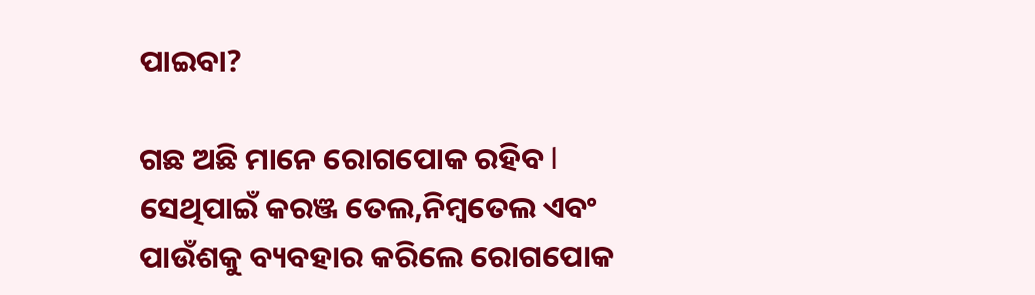ପାଇବା?

ଗଛ ଅଛି ମାନେ ରୋଗପୋକ ରହିବ l ସେଥିପାଇଁ କରଞ୍ଜ ତେଲ,ନିମ୍ବତେଲ ଏବଂ ପାଉଁଶକୁ ବ୍ୟବହାର କରିଲେ ରୋଗପୋକ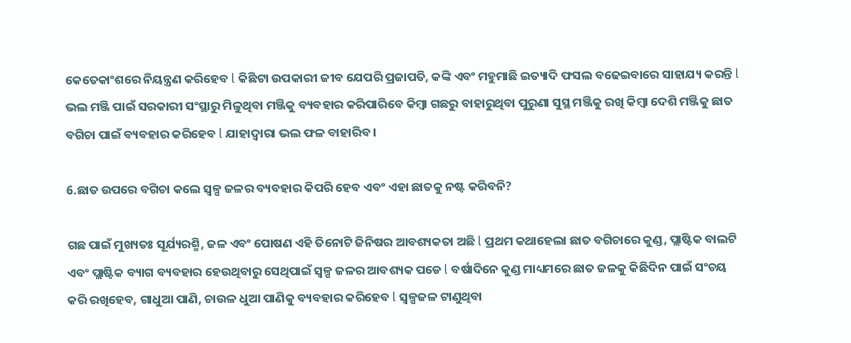କେତେକାଂଶରେ ନିୟନ୍ତ୍ରଣ କରିହେବ l କିଛିଟା ଉପକାରୀ ଜୀବ ଯେପରି ପ୍ରଜାପତି, କଙ୍କି ଏବଂ ମହୁମାଛି ଇତ୍ୟାଦି ଫସଲ ବଢେଇବାରେ ସାହାଯ୍ୟ କରନ୍ତି l ଭଲ ମଞ୍ଜି ପାଇଁ ସରକାରୀ ସଂସ୍ଥାରୁ ମିଳୁଥିବା ମଞ୍ଜିକୁ ବ୍ୟବହାର କରିପାରିବେ କିମ୍ବା ଗଛରୁ ବାହାରୁଥିବା ପୁରୁଣା ସୁସ୍ଥ ମଞ୍ଜିକୁ ରଖି କିମ୍ବା ଦେଶି ମଞ୍ଜିକୁ ଛାତ ବଗିଚା ପାଇଁ ବ୍ୟବହାର କରିହେବ l ଯାହାଦ୍ୱାରା ଭଲ ଫଳ ବାହାରିବ ।

6.ଛାତ ଉପରେ ବଗିଚା କଲେ ସ୍ୱଳ୍ପ ଜଳର ବ୍ୟବହାର କିପରି ହେବ ଏବଂ ଏହା ଛାତକୁ ନଷ୍ଟ କରିବନି?

ଗଛ ପାଇଁ ମୁଖ୍ୟତଃ ସୂର୍ଯ୍ୟରଶ୍ମି, ଜଳ ଏବଂ ପୋଷଣ ଏହି ତିନୋଟି ଜିନିଷର ଆବଶ୍ୟକତା ଅଛି l ପ୍ରଥମ କଥାହେଲା ଛାତ ବଗିଚାରେ କୁଣ୍ଡ, ପ୍ଲାଷ୍ଟିକ ବାଲଟି ଏବଂ ପ୍ଲାଷ୍ଟିକ ବ୍ୟାଗ ବ୍ୟବହାର ହେଉଥିବାରୁ ସେଥିପାଇଁ ସ୍ୱଳ୍ପ ଜଳର ଆବଶ୍ୟକ ପଡେ l ବର୍ଷାଦିନେ କୁଣ୍ଡ ମାଧ୍ୟମରେ ଛାତ ଜଳକୁ କିଛିଦିନ ପାଇଁ ସଂଚୟ କରି ରଖିହେବ, ଗାଧୁଆ ପାଣି, ଚାଉଳ ଧୁଆ ପାଣିକୁ ବ୍ୟବହାର କରିହେବ l ସ୍ୱଳ୍ପଜଳ ଟାଣୁଥିବା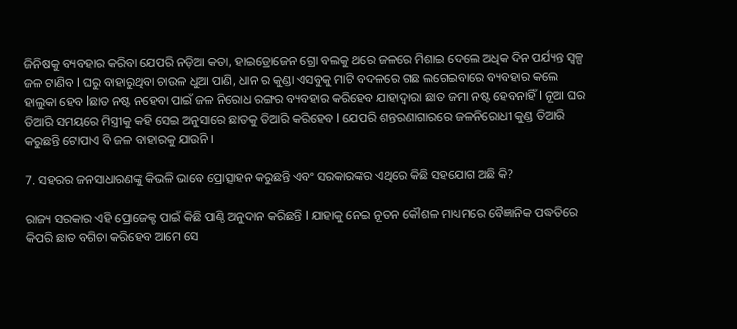ଜିନିଷକୁ ବ୍ୟବହାର କରିବା ଯେପରି ନଡ଼ିଆ କତା, ହାଇଡ୍ରୋଜେନ ଗ୍ରୋ ବଲକୁ ଥରେ ଜଳରେ ମିଶାଇ ଦେଲେ ଅଧିକ ଦିନ ପର୍ଯ୍ୟନ୍ତ ସ୍ୱଳ୍ପ ଜଳ ଟାଣିବ l ଘରୁ ବାହାରୁଥିବା ଚାଉଳ ଧୁଆ ପାଣି, ଧାନ ର କୁଣ୍ଡା ଏସବୁକୁ ମାଟି ବଦଳରେ ଗଛ ଲଗେଇବାରେ ବ୍ୟବହାର କଲେ ହାଲୁକା ହେବ lଛାତ ନଷ୍ଟ ନହେବା ପାଇଁ ଜଳ ନିରୋଧ ରଙ୍ଗର ବ୍ୟବହାର କରିହେବ ଯାହାଦ୍ୱାରା ଛାତ ଜମା ନଷ୍ଟ ହେବନାହିଁ l ନୂଆ ଘର ତିଆରି ସମୟରେ ମିସ୍ତ୍ରୀକୁ କହି ସେଇ ଅନୁସାରେ ଛାତକୁ ତିଆରି କରିହେବ l ଯେପରି ଶନ୍ତରଣାଗାରରେ ଜଳନିରୋଧୀ କୁଣ୍ଡ ତିଆରି କରୁଛନ୍ତି ଟୋପାଏ ବି ଜଳ ବାହାରକୁ ଯାଉନି ।

7. ସହରର ଜନସାଧାରଣଙ୍କୁ କିଭଳି ଭାବେ ପ୍ରୋତ୍ସାହନ କରୁଛନ୍ତି ଏବଂ ସରକାରଙ୍କର ଏଥିରେ କିଛି ସହଯୋଗ ଅଛି କି?

ରାଜ୍ୟ ସରକାର ଏହି ପ୍ରୋଜେକ୍ଟ ପାଇଁ କିଛି ପାଣ୍ଠି ଅନୁଦାନ କରିଛନ୍ତି l ଯାହାକୁ ନେଇ ନୂତନ କୌଶଳ ମାଧ୍ୟମରେ ବୈଜ୍ଞାନିକ ପଦ୍ଧତିରେ କିପରି ଛାତ ବଗିଚା କରିହେବ ଆମେ ସେ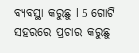ବ୍ୟବସ୍ଥା କରୁଛୁ l 5 ଗୋଟି ସହରରେ ପ୍ରଚାର କରୁଛୁ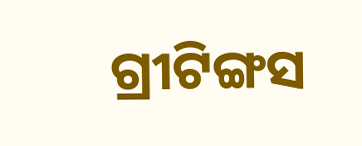ଗ୍ରୀଟିଙ୍ଗସ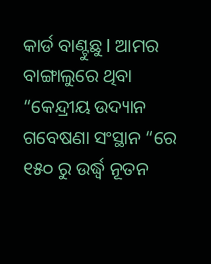କାର୍ଡ ବାଣ୍ଟୁଛୁ l ଆମର ବାଙ୍ଗାଲୁରେ ଥିବା “କେନ୍ଦ୍ରୀୟ ଉଦ୍ୟାନ ଗବେଷଣା ସଂସ୍ଥାନ “ରେ ୧୫୦ ରୁ ଉର୍ଦ୍ଧ୍ୱ ନୂତନ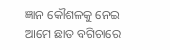ଜ୍ଞାନ କୌଶଳକୁ ନେଇ ଆମେ ଛାତ ବଗିଚାରେ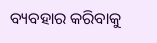ବ୍ୟବହାର କରିବାକୁ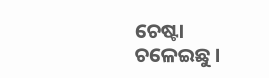ଚେଷ୍ଟା ଚଳେଇଛୁ ।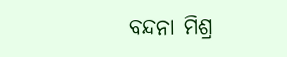ବନ୍ଦନା ମିଶ୍ର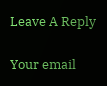Leave A Reply

Your email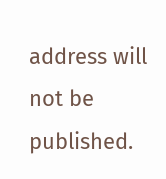address will not be published.